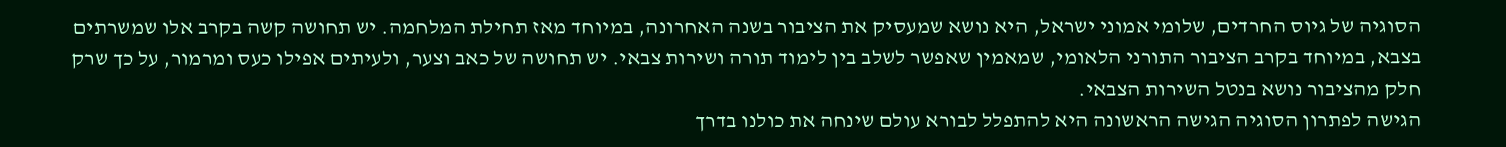הסוגיה של גיוס החרדים, שלומי אמוני ישראל, היא נושא שמעסיק את הציבור בשנה האחרונה, במיוחד מאז תחילת המלחמה. יש תחושה קשה בקרב אלו שמשרתים בצבא, במיוחד בקרב הציבור התורני הלאומי, שמאמין שאפשר לשלב בין לימוד תורה ושירות צבאי. יש תחושה של כאב וצער, ולעיתים אפילו כעס ומרמור, על כך שרק חלק מהציבור נושא בנטל השירות הצבאי.
הגישה לפתרון הסוגיה הגישה הראשונה היא להתפלל לבורא עולם שינחה את כולנו בדרך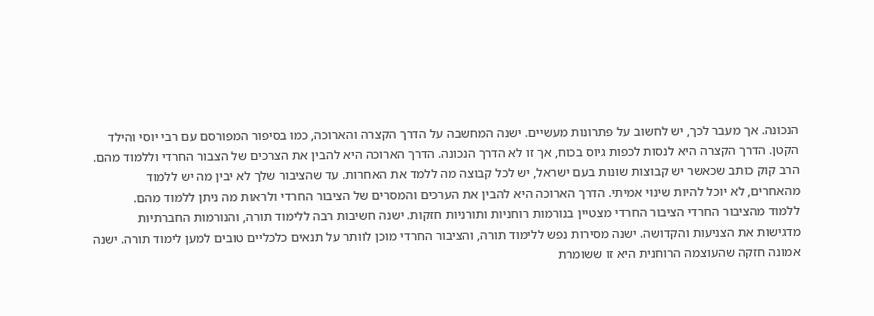הנכונה. אך מעבר לכך, יש לחשוב על פתרונות מעשיים. ישנה המחשבה על הדרך הקצרה והארוכה, כמו בסיפור המפורסם עם רבי יוסי והילד הקטן. הדרך הקצרה היא לנסות לכפות גיוס בכוח, אך זו לא הדרך הנכונה. הדרך הארוכה היא להבין את הצרכים של הצבור החרדי וללמוד מהם. הרב קוק כותב שכאשר יש קבוצות שונות בעם ישראל, יש לכל קבוצה מה ללמד את האחרות. עד שהציבור שלך לא יבין מה יש ללמוד מהאחרים, לא יוכל להיות שינוי אמיתי. הדרך הארוכה היא להבין את הערכים והמסרים של הציבור החרדי ולראות מה ניתן ללמוד מהם.
ללמוד מהציבור החרדי הציבור החרדי מצטיין בנורמות רוחניות ותורניות חזקות. ישנה חשיבות רבה ללימוד תורה, והנורמות החברתיות מדגישות את הצניעות והקדושה. ישנה מסירות נפש ללימוד תורה, והציבור החרדי מוכן לוותר על תנאים כלכליים טובים למען לימוד תורה. ישנה אמונה חזקה שהעוצמה הרוחנית היא זו ששומרת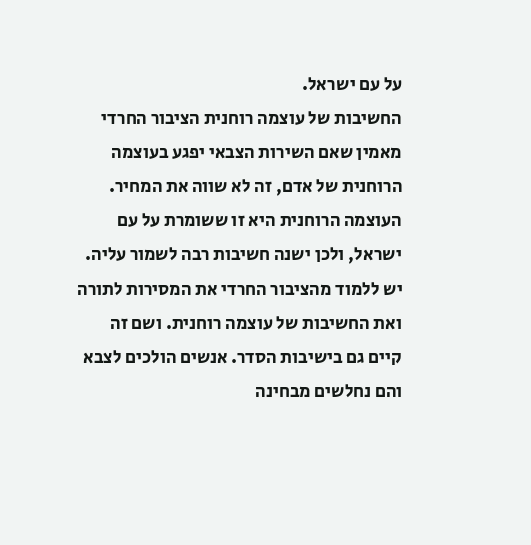על עם ישראל.
החשיבות של עוצמה רוחנית הציבור החרדי מאמין שאם השירות הצבאי יפגע בעוצמה הרוחנית של אדם, זה לא שווה את המחיר. העוצמה הרוחנית היא זו ששומרת על עם ישראל, ולכן ישנה חשיבות רבה לשמור עליה. יש ללמוד מהציבור החרדי את המסירות לתורה ואת החשיבות של עוצמה רוחנית. ושם זה קיים גם בישיבות הסדר. אנשים הולכים לצבא והם נחלשים מבחינה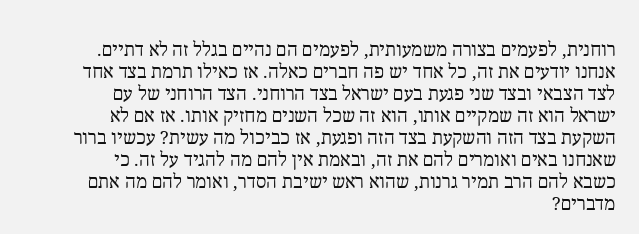רוחנית, לפעמים בצורה משמעותית, לפעמים הם נהיים בגלל זה לא דתיים. אנחנו יודעים את זה, כל אחד יש פה חברים כאלה. אז כאילו תרמת בצד אחד לצד הצבאי ובצד שני פגעת בעם ישראל בצד הרוחני. הצד הרוחני של עם ישראל הוא זה שמקיים אותו, הוא זה שכל השנים מחזיק אותו. אז אם לא השקעת בצד הזה והשקעת בצד הזה ופגעת, אז כביכול מה עשית? עכשיו ברור שאנחנו באים ואומרים להם את זה, ובאמת אין להם מה להגיד על זה. כי כשבא להם הרב תמיר גרנות, שהוא ראש ישיבת הסדר, ואומר להם מה אתם מדברים?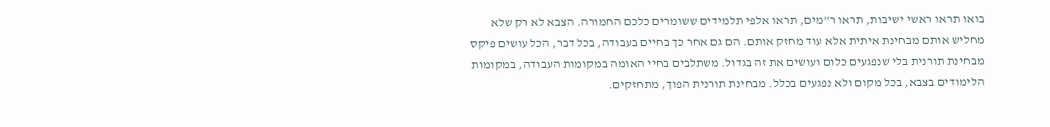בואו תראו ראשי ישיבות, תראו ר"מים, תראו אלפי תלמידים ששומרים כלכם החמורה. הצבא לא רק שלא מחליש אותם מבחינת איתית אלא עוד מחזק אותם. הם גם אחר כך בחיים בעבודה, בכל דבר, הכל עושים פיקס מבחינת תורנית בלי שנפגעים כלום ועושים את זה בגדול. משתלבים בחיי האומה במקומות העבודה, במקומות הלימודים בצבא, בכל מקום ולא נפגעים בכלל. מבחינת תורנית הפוך, מתחזקים.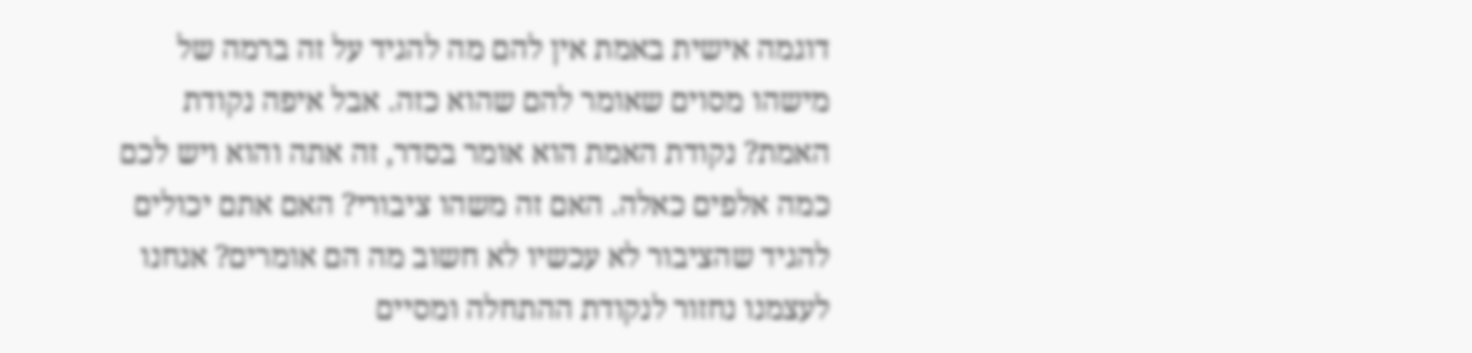דוגמה אישית באמת אין להם מה להגיד על זה ברמה של מישהו מסוים שאומר להם שהוא כזה. אבל איפה נקודת האמת? נקודת האמת הוא אומר בסדר, זה אתה והוא ויש לכם כמה אלפים כאלה. האם זה משהו ציבורי? האם אתם יכולים להגיד שהציבור לא עכשיו לא חשוב מה הם אומרים? אנחנו לעצמנו נחזור לנקודת ההתחלה ומסיים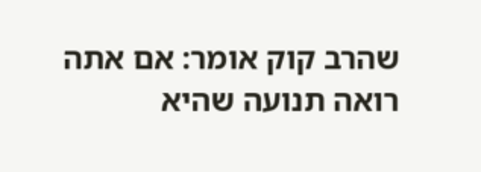שהרב קוק אומר: אם אתה רואה תנועה שהיא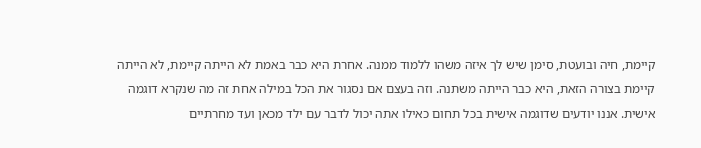קיימת, חיה ובועטת, סימן שיש לך איזה משהו ללמוד ממנה. אחרת היא כבר באמת לא הייתה קיימת, לא הייתה קיימת בצורה הזאת, היא כבר הייתה משתנה. וזה בעצם אם נסגור את הכל במילה אחת זה מה שנקרא דוגמה אישית. אננו יודעים שדוגמה אישית בכל תחום כאילו אתה יכול לדבר עם ילד מכאן ועד מחרתיים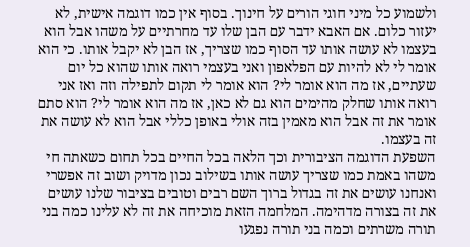ולשמוע כל מיני חוגי הורים על חינוך. בסוף אין כמו דוגמה אישית, לא יעזור כלום. אם האבא ידבר עם הבן שלו עד מחרתיים על משהו אבל הוא בעצמו לא עושה אותו עד הסוף כמו שצריך, אז הבן לא יקבל אותו. כי הוא אומר לי לא להיות עם הפלאפון ואני בעצמי רואה אותו שהוא כל יום שעתיים, אז מה הוא אומר לי? הוא אומר לי תקום לתפילה וזה ואז אני רואה אותו שחלק מהימים הוא גם לא כאן, אז מה הוא אומר לי? הוא סתם אומר את זה אבל הוא מאמין בזה אולי באופן כללי אבל הוא לא עושה את זה בעצמו.
השפעת הדוגמה הציבורית וכך הלאה בכל החיים בכל תחום כשאתה חי משהו באמת כמו שצריך עושה אותו בשילוב נכון מדויק ושוב זה אפשרי ואנחנו עושים את זה בגדול ברוך השם רבים וטובים בציבור שלנו עושים את זה בצורה מדהימה. המלחמה הזאת מוכיחה את זה לא עלינו כמה בני תורה משרתים וכמה בני תורה נפגעו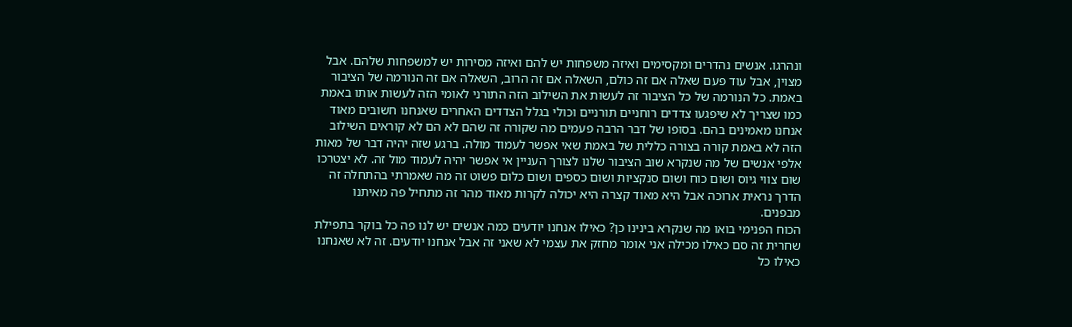ונהרגו. אנשים נהדרים ומקסימים ואיזה משפחות יש להם ואיזה מסירות יש למשפחות שלהם. אבל מצוין, אבל עוד פעם שאלה אם זה כולם, השאלה אם זה הרוב, השאלה אם זה הנורמה של הציבור באמת. כל הנורמה של כל הציבור זה לעשות את השילוב הזה התורני לאומי הזה לעשות אותו באמת כמו שצריך לא שיפגעו צדדים רוחניים תורניים וכולי בגלל הצדדים האחרים שאנחנו חשובים מאוד אנחנו מאמינים בהם. בסופו של דבר הרבה פעמים מה שקורה זה שהם לא הם לא קוראים השילוב הזה לא באמת קורה בצורה כללית של באמת שאי אפשר לעמוד מולה. ברגע שזה יהיה דבר של מאות אלפי אנשים של מה שנקרא שוב הציבור שלנו לצורך העניין אי אפשר יהיה לעמוד מול זה. לא יצטרכו שום צווי גיוס ושום כוח ושום סנקציות ושום כספים ושום כלום פשוט זה מה שאמרתי בהתחלה זה הדרך נראית ארוכה אבל היא מאוד קצרה היא יכולה לקרות מאוד מהר זה מתחיל פה מאיתנו מבפנים.
הכוח הפנימי בואו מה שנקרא בינינו כן? כאילו אנחנו יודעים כמה אנשים יש לנו פה כל בוקר בתפילת שחרית זה סם כאילו מכילה אני אומר מחזק את עצמי לא שאני זה אבל אנחנו יודעים. זה לא שאנחנו כאילו כל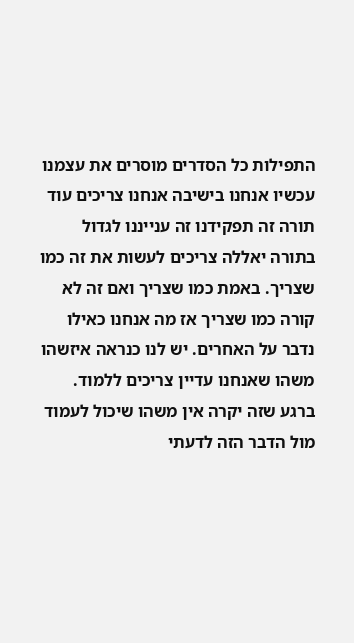התפילות כל הסדרים מוסרים את עצמנו עכשיו אנחנו בישיבה אנחנו צריכים עוד תורה זה תפקידנו זה ענייננו לגדול בתורה יאללה צריכים לעשות את זה כמו שצריך. באמת כמו שצריך ואם זה לא קורה כמו שצריך אז מה אנחנו כאילו נדבר על האחרים. יש לנו כנראה איזשהו משהו שאנחנו עדיין צריכים ללמוד. ברגע שזה יקרה אין משהו שיכול לעמוד מול הדבר הזה לדעתי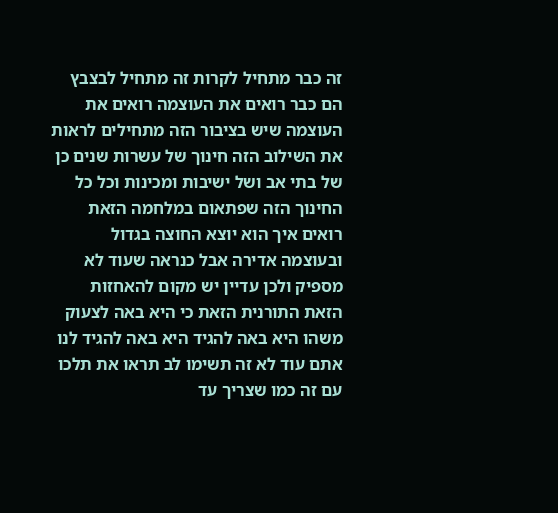זה כבר מתחיל לקרות זה מתחיל לבצבץ הם כבר רואים את העוצמה רואים את העוצמה שיש בציבור הזה מתחילים לראות את השילוב הזה חינוך של עשרות שנים כן של בתי אב ושל ישיבות ומכינות וכל כל החינוך הזה שפתאום במלחמה הזאת רואים איך הוא יוצא החוצה בגדול ובעוצמה אדירה אבל כנראה שעוד לא מספיק ולכן עדיין יש מקום להאחזות הזאת התורנית הזאת כי היא באה לצעוק משהו היא באה להגיד היא באה להגיד לנו אתם עוד לא זה תשימו לב תראו את תלכו עם זה כמו שצריך עד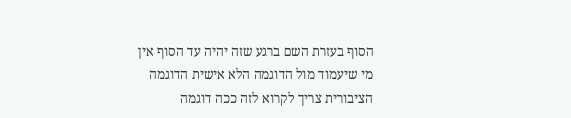הסוף בעזרת השם ברגע שזה יהיה עד הסוף אין מי שיעמוד מול הדוגמה הלא אישית הדוגמה הציבורית צריך לקרוא לזה ככה דוגמה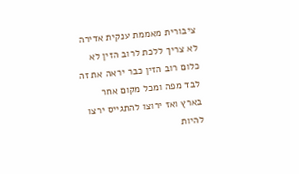ציבורית מאממת ענקית אדירה לא צריך ללכת לרוב הזין לא כלום רוב הזין כבר יראה את זה לבד מפה ומכל מקום אחר בארץ ואז ירוצו להתגייס ירצו להיות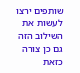שותפים ירצו לעשות את השילוב הזה גם כן צורה כזאת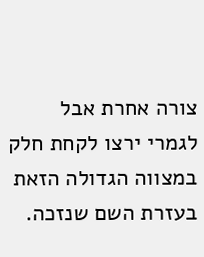צורה אחרת אבל לגמרי ירצו לקחת חלק במצווה הגדולה הזאת בעזרת השם שנזכה.